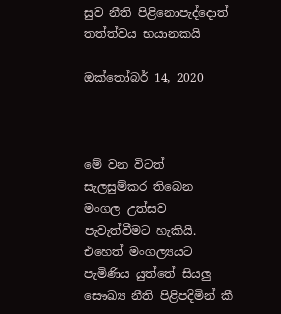සුව නීති පිළිනොපැද්දොත් තත්ත්වය භයානකයි

ඔක්තෝබර් 14, 2020



මේ වන විටත් සැලසුම්කර තිබෙන මංගල උත්සව පැවැත්වීමට හැකියි. එහෙත් මංගල්‍යයට පැමිණිය යුත්තේ සියලු සෞඛ්‍ය නීති පිළිපදිමින් කී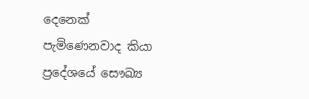දෙනෙක් පැමිණෙනවාද කියා ප්‍රදේශයේ සෞඛ්‍ය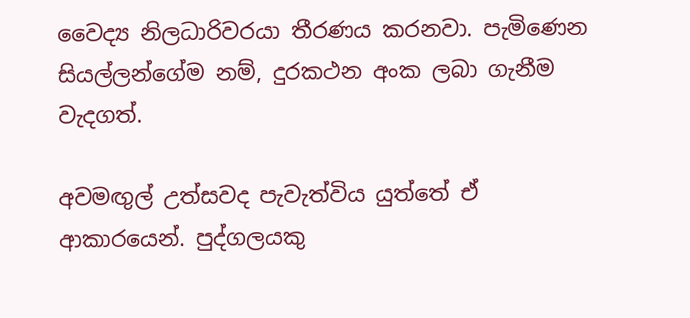වෛද්‍ය නිලධාරිවරයා තීරණය කරනවා. පැමිණෙන සියල්ලන්ගේම නම්, දුරකථන අංක ලබා ගැනීම වැදගත්.

අවමඟුල් උත්සවද පැවැත්විය යුත්තේ ඒ ආකාරයෙන්. පුද්ගලයකු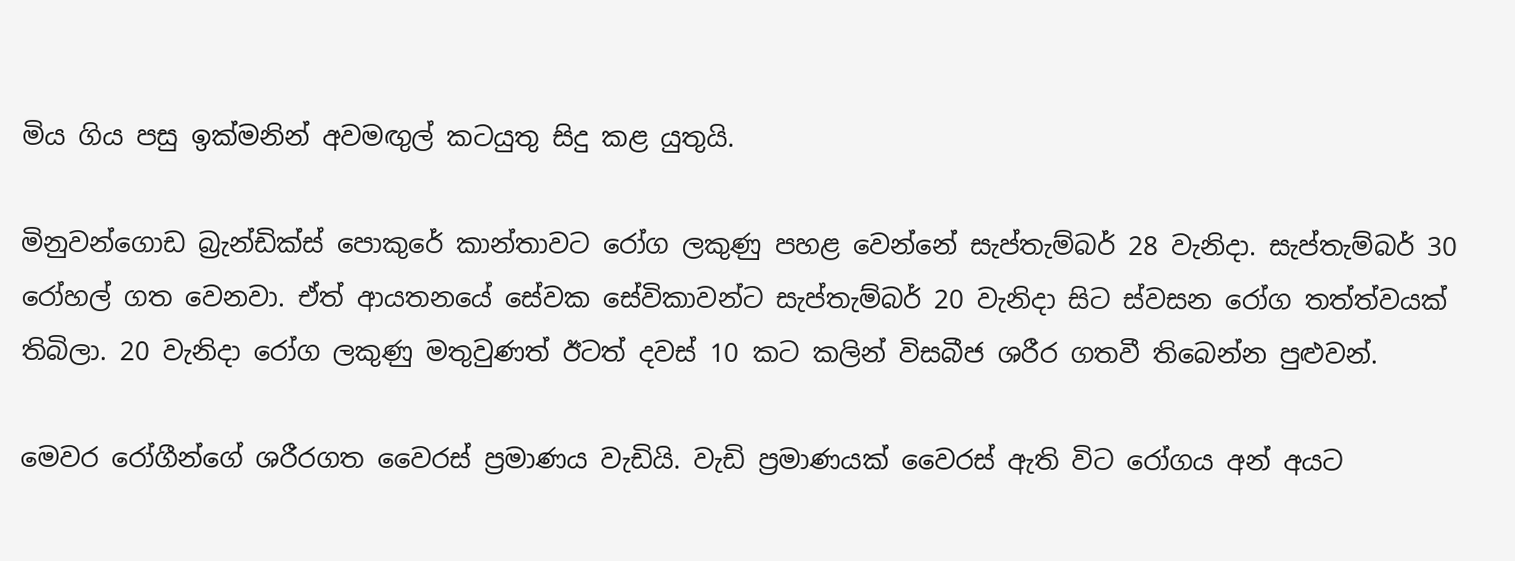මිය ගිය පසු ඉක්මනින් අවමඟුල් කටයුතු සිදු කළ යුතුයි.

මිනුවන්ගොඩ බ්‍රැන්ඩික්ස් පොකුරේ කාන්තාවට රෝග ලකුණු පහළ වෙන්නේ සැප්තැම්බර් 28 වැනිදා. සැප්තැම්බර් 30 රෝහල් ගත වෙනවා. ඒත් ආයතනයේ සේවක සේවිකාවන්ට සැප්තැම්බර් 20 වැනිදා සිට ස්වසන රෝග තත්ත්වයක් තිබිලා. 20 වැනිදා රෝග ලකුණු මතුවුණත් ඊටත් දවස් 10 කට කලින් විසබීජ ශරීර ගතවී තිබෙන්න පුළුවන්.

මෙවර රෝගීන්ගේ ශරීරගත වෛරස් ප්‍රමාණය වැඩියි. වැඩි ප්‍රමාණයක් වෛරස් ඇති විට රෝගය අන් අයට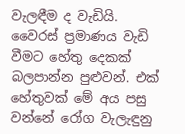වැලඳීම ද වැඩියි. වෛරස් ප්‍රමාණය වැඩි වීමට හේතු දෙකක් බලපාන්න පුළුවන්. එක් හේතුවක් මේ අය පසු වන්නේ රෝග වැලැඳුනු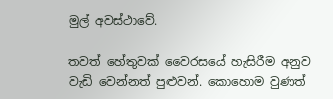මුල් අවස්ථාවේ.

තවත් හේතුවක් වෛරසයේ හැසිරීම අනුව වැඩි වෙන්නත් පුළුවන්. කොහොම වුණත්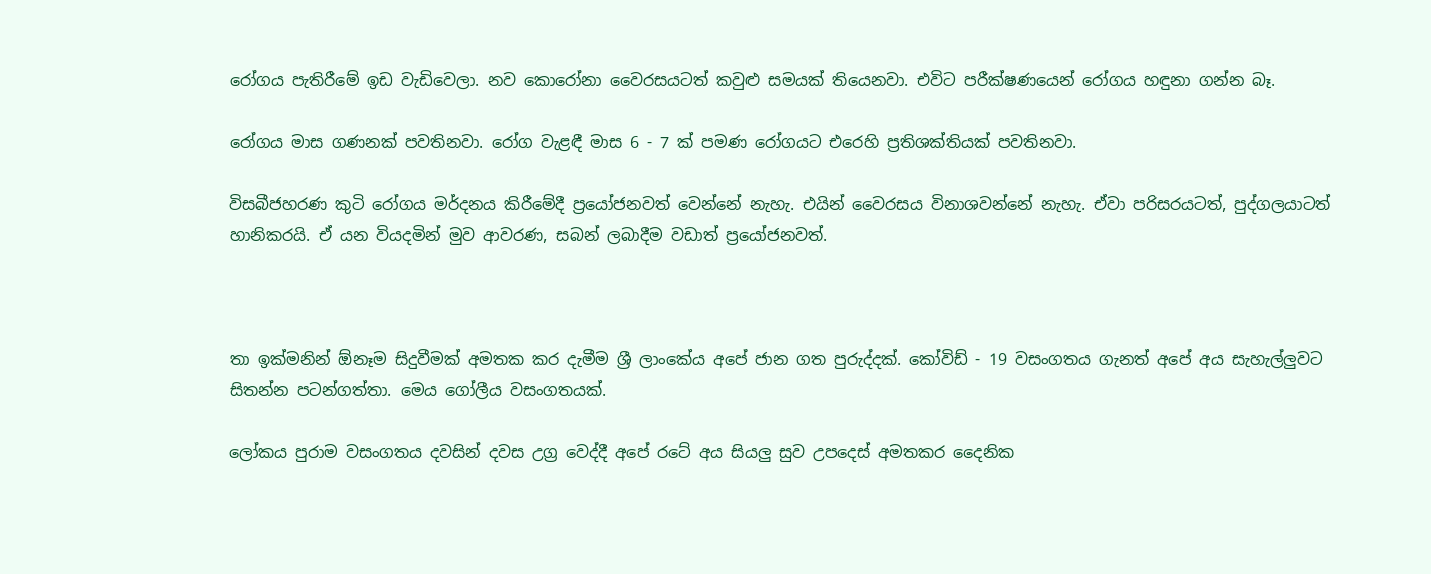රෝගය පැතිරීමේ ඉඩ වැඩිවෙලා. නව කොරෝනා වෛරසයටත් කවුළු සමයක් තියෙනවා. එවිට පරීක්ෂණයෙන් රෝගය හඳුනා ගන්න බෑ.

රෝගය මාස ගණනක් පවතිනවා. රෝග වැළඳී මාස 6 - 7 ක් පමණ රෝගයට එරෙහි ප්‍රතිශක්තියක් පවතිනවා.

විසබීජහරණ කුටි රෝගය මර්දනය කිරීමේදී ප්‍රයෝජනවත් වෙන්නේ නැහැ. එයින් වෛරසය විනාශවන්නේ නැහැ. ඒවා පරිසරයටත්, පුද්ගලයාටත් හානිකරයි. ඒ යන වියදමින් මුව ආවරණ, සබන් ලබාදීම වඩාත් ප්‍රයෝජනවත්.



තා ඉක්මනින් ඕනෑම සිදුවීමක් අමතක කර දැමීම ශ්‍රී ලාංකේය අපේ ජාන ගත පුරුද්දක්. කෝවිඩ් - 19 වසංගතය ගැනත් අපේ අය සැහැල්ලුවට සිතන්න පටන්ගත්තා. මෙය ගෝලීය වසංගතයක්.

ලෝකය පුරාම වසංගතය දවසින් දවස උග්‍ර වෙද්දී අපේ රටේ අය සියලු සුව උපදෙස් අමතකර දෛනික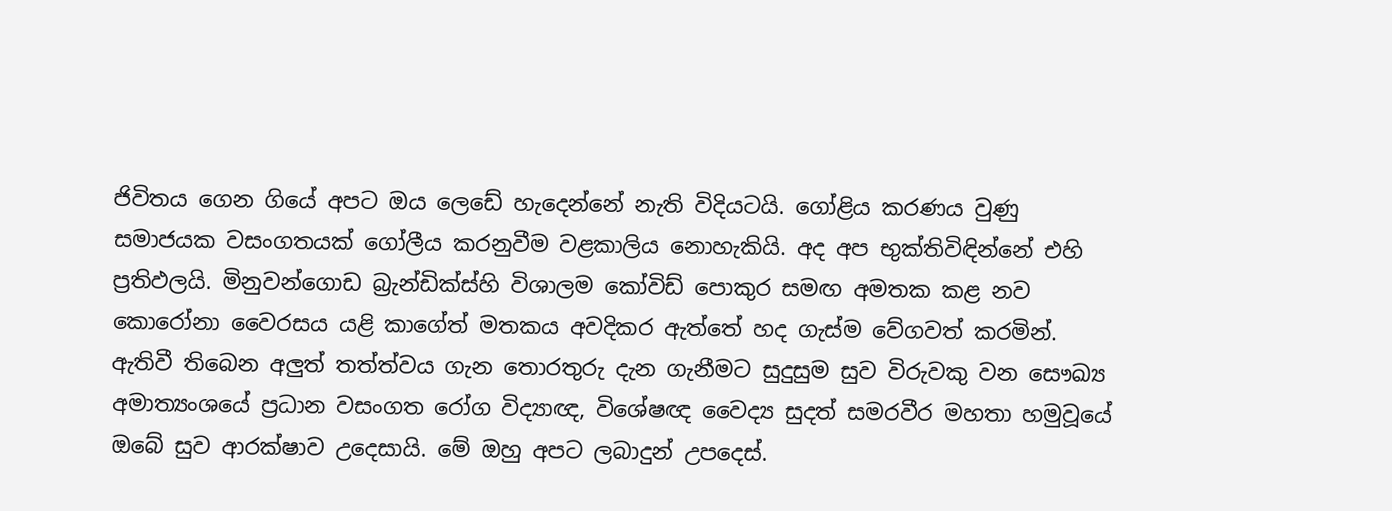ජිවිතය ගෙන ගියේ අපට ඔය ලෙඩේ හැදෙන්නේ නැති විදියටයි. ගෝළිය කරණය වුණු සමාජයක වසංගතයක් ගෝලීය කරනුවීම වළකාලිය නොහැකියි. අද අප භුක්තිවිඳින්නේ එහි ප්‍රතිඵලයි. මිනුවන්ගොඩ බ්‍රැන්ඩික්ස්හි විශාලම කෝවිඩ් පොකුර සමඟ අමතක කළ නව කොරෝනා වෛරසය යළි කාගේත් මතකය අවදිකර ඇත්තේ හද ගැස්ම වේගවත් කරමින්. ඇතිවී තිබෙන අලුත් තත්ත්වය ගැන තොරතුරු දැන ගැනීමට සුදුසුම සුව විරුවකු වන සෞඛ්‍ය අමාත්‍යංශයේ ප්‍රධාන වසංගත රෝග විද්‍යාඥ, විශේෂඥ වෛද්‍ය සුදත් සමරවීර මහතා හමුවූයේ ඔබේ සුව ආරක්ෂාව උදෙසායි. මේ ඔහු අපට ලබාදුන් උපදෙස්.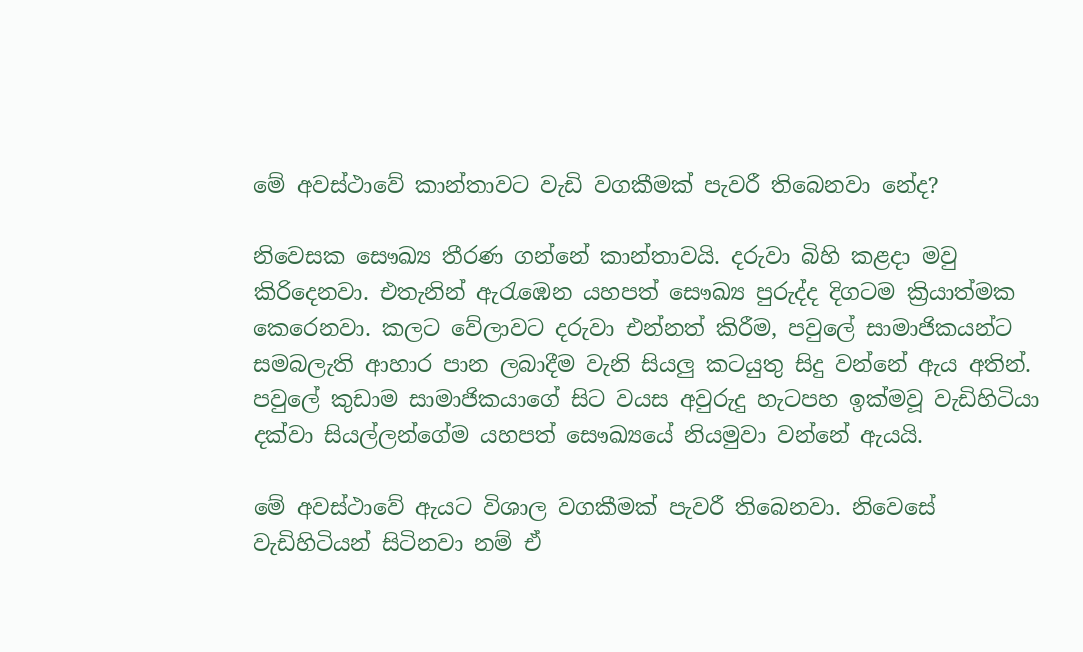මේ අවස්ථාවේ කාන්තාවට වැඩි වගකීමක් පැවරී තිබෙනවා නේද?

නිවෙසක සෞඛ්‍ය තීරණ ගන්නේ කාන්තාවයි. දරුවා බිහි කළදා මවු කිරිදෙනවා. එතැනින් ඇරැඹෙන යහපත් සෞඛ්‍ය පුරුද්ද දිගටම ක්‍රියාත්මක කෙරෙනවා. කලට වේලාවට දරුවා එන්නත් කිරීම, පවුලේ සාමාජිකයන්ට සමබලැති ආහාර පාන ලබාදීම වැනි සියලු කටයුතු සිදු වන්නේ ඇය අතින්. පවුලේ කුඩාම සාමාජිකයාගේ සිට වයස අවුරුදු හැටපහ ඉක්මවූ වැඩිහිටියා දක්වා සියල්ලන්ගේම යහපත් සෞඛ්‍යයේ නියමුවා වන්නේ ඇයයි.

මේ අවස්ථාවේ ඇයට විශාල වගකීමක් පැවරී තිබෙනවා. නිවෙසේ වැඩිහිටියන් සිටිනවා නම් ඒ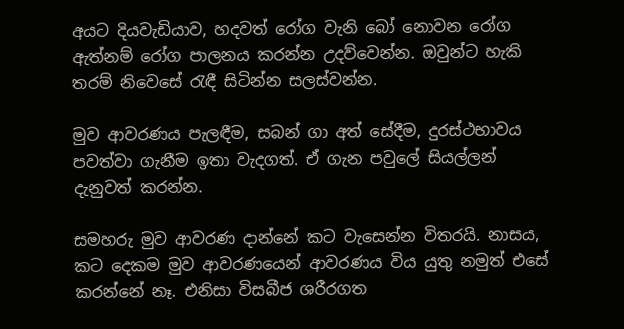අයට දියවැඩියාව, හදවත් රෝග වැනි බෝ නොවන රෝග ඇත්නම් රෝග පාලනය කරන්න උදව්වෙන්න. ඔවුන්ට හැකි තරම් නිවෙසේ රැඳී සිටින්න සලස්වන්න.

මුව ආවරණය පැලඳීම, සබන් ගා අත් සේදීම, දුරස්ථභාවය පවත්වා ගැනීම ඉතා වැදගත්. ඒ ගැන පවුලේ සියල්ලන් දැනුවත් කරන්න.

සමහරු මුව ආවරණ දාන්නේ කට වැසෙන්න විතරයි. නාසය, කට දෙකම මුව ආවරණයෙන් ආවරණය විය යුතු නමුත් එසේ කරන්නේ නෑ. එනිසා විසබීජ ශරීරගත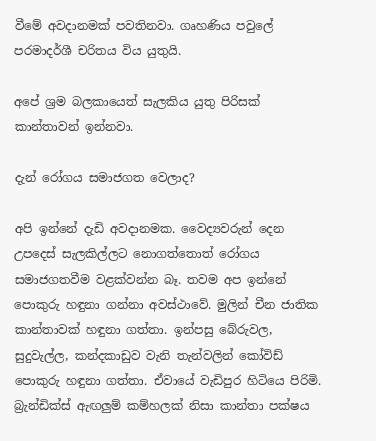වීමේ අවදානමක් පවතිනවා. ගෘහණිය පවුලේ පරමාදර්ශී චරිතය විය යුතුයි.

අපේ ශ්‍රම බලකායෙත් සැලකිය යුතු පිරිසක් කාන්තාවන් ඉන්නවා.

දැන් රෝගය සමාජගත වෙලාද?

අපි ඉන්නේ දැඩි අවදානමක. වෛද්‍යවරුන් දෙන උපදෙස් සැලකිල්ලට නොගත්තොත් රෝගය සමාජගතවීම වළක්වන්න බෑ. තවම අප ඉන්නේ පොකුරු හඳුනා ගන්නා අවස්ථාවේ. මුලින් චීන ජාතික කාන්තාවක් හඳුනා ගත්තා. ඉන්පසු බේරුවල, සුදුවැල්ල, කන්දකාඩුව වැනි තැන්වලින් කෝවිඩ් පොකුරු හඳුනා ගත්තා. ඒවායේ වැඩිපුර හිටියෙ පිරිමි. බ්‍රැන්ඩික්ස් ඇඟලුම් කම්හලක් නිසා කාන්තා පක්ෂය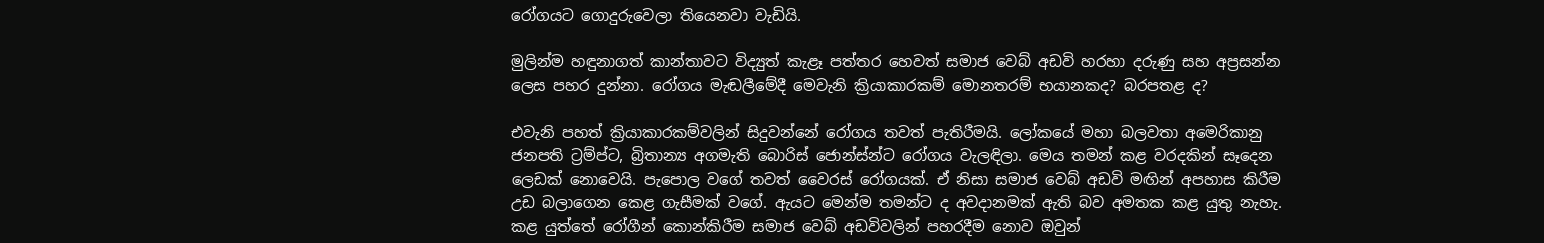රෝගයට ගොදුරුවෙලා තියෙනවා වැඩියි.

මුලින්ම හඳුනාගත් කාන්තාවට විද්‍යුත් කැළෑ පත්තර හෙවත් සමාජ වෙබ් අඩවි හරහා දරුණු සහ අප්‍රසන්න ලෙස පහර දුන්නා. රෝගය මැඬලීමේදී මෙවැනි ක්‍රියාකාරකම් මොනතරම් භයානකද? බරපතළ ද?

එවැනි පහත් ක්‍රියාකාරකම්වලින් සිදුවන්නේ රෝගය තවත් පැතිරීමයි. ලෝකයේ මහා බලවතා අමෙරිකානු ජනපති ට්‍රම්ප්ට, බ්‍රිතාන්‍ය අගමැති බොරිස් ජොන්ස්න්ට රෝගය වැලඳිලා. මෙය තමන් කළ වරදකින් සෑදෙන ලෙඩක් නොවෙයි. පැපොල වගේ තවත් වෛරස් රෝගයක්. ඒ නිසා සමාජ වෙබ් අඩවි මඟින් අපහාස කිරීම උඩ බලාගෙන කෙළ ගැසීමක් වගේ. ඇයට මෙන්ම තමන්ට ද අවදානමක් ඇති බව අමතක කළ යුතු නැහැ. කළ යුත්තේ රෝගීන් කොන්කිරීම සමාජ වෙබ් අඩවිවලින් පහරදීම නොව ඔවුන්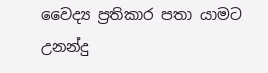වෛද්‍ය ප්‍රතිකාර පතා යාමට උනන්දු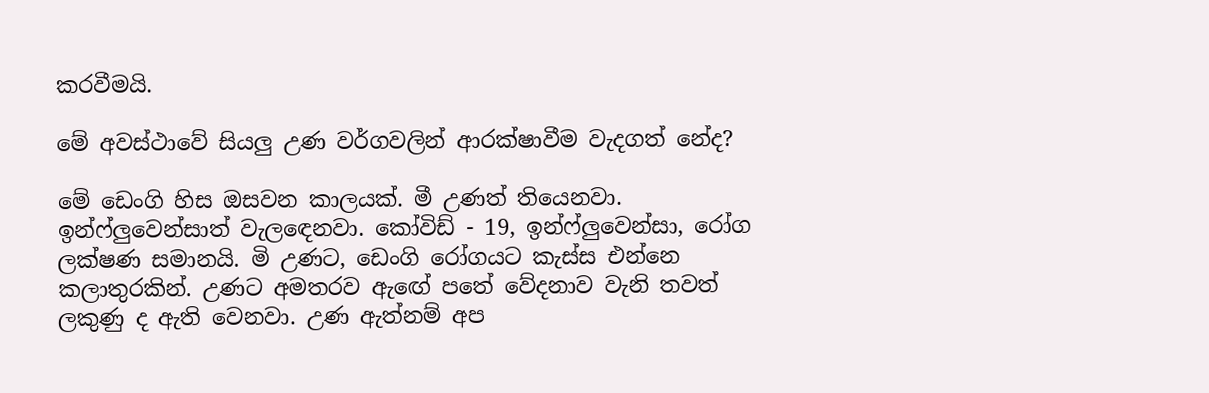කරවීමයි.

මේ අවස්ථාවේ සියලු උණ වර්ගවලින් ආරක්ෂාවීම වැදගත් නේද?

මේ ඩෙංගි හිස ඔසවන කාලයක්. මී උණත් තියෙනවා. ඉන්ෆ්ලුවෙන්සාත් වැලඳෙනවා. කෝවිඩ් - 19, ඉන්ෆ්ලුවෙන්සා, රෝග ලක්ෂණ සමානයි. මි උණට, ඩෙංගි රෝගයට කැස්ස එන්නෙ කලාතුරකින්. උණට අමතරව ඇඟේ පතේ වේදනාව වැනි තවත් ලකුණු ද ඇති වෙනවා. උණ ඇත්නම් අප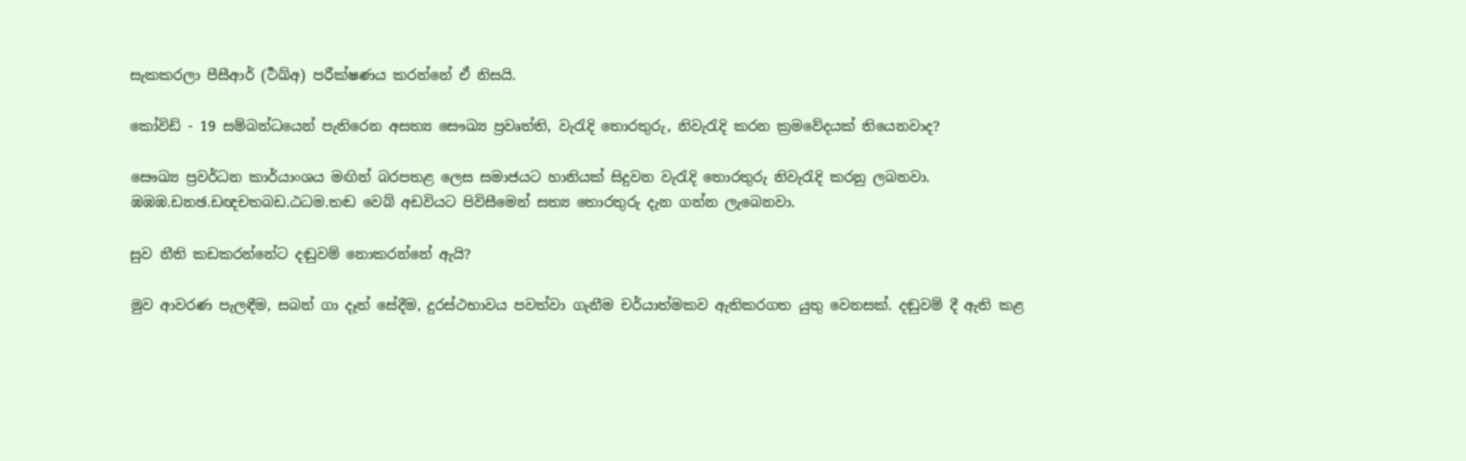සැකකරලා පීසීආර් (ර්‍ථඛ්අ) පරීක්ෂණය කරන්නේ ඒ නිසයි.

කෝවිඩ් - 19 සම්බන්ධයෙන් පැතිරෙන අසත්‍ය සෞඛ්‍ය ප්‍රවෘත්ති, වැරැදි තොරතුරු, නිවැරැදි කරන ක්‍රමවේදයක් තියෙනවාද?

සෞඛ්‍ය ප්‍රවර්ධන කාර්යාංශය මඟින් බරපතළ ලෙස සමාජයට හානියක් සිදුවන වැරැදි තොරතුරු නිවැරැදි කරනු ලබනවා. ඹඹඹ.ඩනඡ.ඩඥචතබඩ.ඨධම.තඬ වෙබ් අඩවියට පිවිසීමෙන් සත්‍ය තොරතුරු දැන ගන්න ලැබෙනවා.

සුව නීති කඩකරන්නේට දඬුවම් නොකරන්නේ ඇයි?

මුව ආවරණ පැලඳීම, සබන් ගා දෑත් සේදීම, දුරස්ථභාවය පවත්වා ගැනීම චර්යාත්මකව ඇතිකරගත යුතු වෙනසක්. දඬුවම් දී ඇති කළ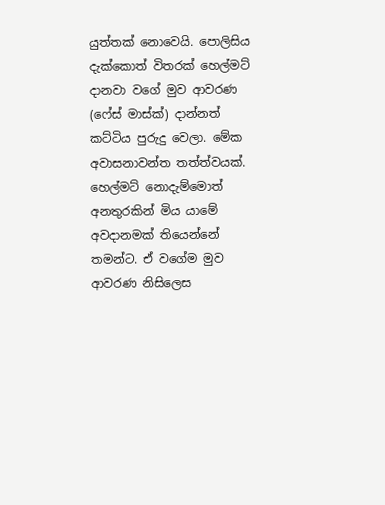යුත්තක් නොවෙයි. පොලිසිය දැක්කොත් විතරක් හෙල්මට් දානවා වගේ මුව ආවරණ (ෆේස් මාස්ක්) දාන්නත් කට්ටිය පුරුදු වෙලා. මේක අවාසනාවන්ත තත්ත්වයක්. හෙල්මට් නොදැම්මොත් අනතුරකින් මිය යාමේ අවදානමක් තියෙන්නේ තමන්ට. ඒ වගේම මුව ආවරණ නිසිලෙස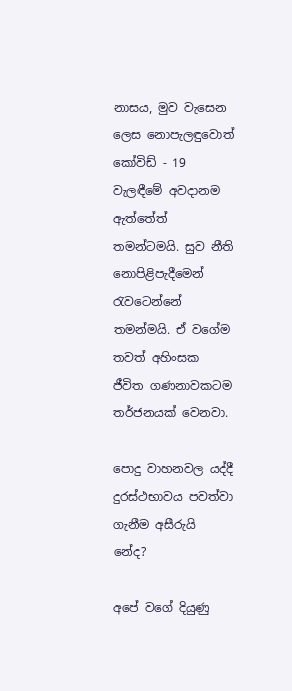නාසය, මුව වැසෙන ලෙස නොපැලඳුවොත් කෝවිඩ් - 19 වැලඳීමේ අවදානම ඇත්තේත් තමන්ටමයි. සුව නීති නොපිළිපැදීමෙන් රැවටෙන්නේ තමන්මයි. ඒ වගේම තවත් අහිංසක ජීවිත ගණනාවකටම තර්ජනයක් වෙනවා.

පොදු වාහනවල යද්දී දුරස්ථභාවය පවත්වා ගැනීම අසීරුයි නේද?

අපේ වගේ දියුණු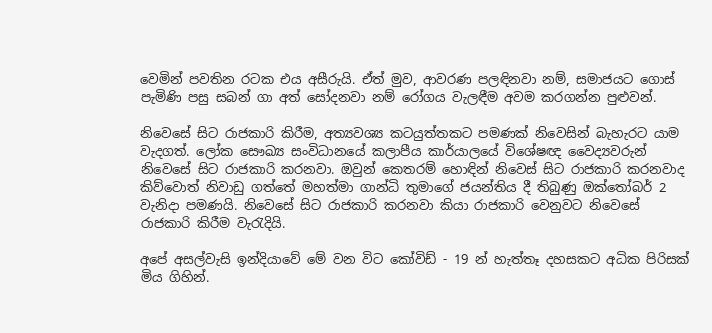වෙමින් පවතින රටක එය අසීරුයි. ඒත් මුව, ආවරණ පලඳිනවා නම්, සමාජයට ගොස් පැමිණි පසු සබන් ගා අත් සෝදනවා නම් රෝගය වැලඳීම අවම කරගන්න පුළුවන්.

නිවෙසේ සිට රාජකාරි කිරීම, අත්‍යවශ්‍ය කටයුත්තකට පමණක් නිවෙසින් බැහැරට යාම වැදගත්. ලෝක සෞඛ්‍ය සංවිධානයේ කලාපීය කාර්යාලයේ විශේෂඥ වෛද්‍යවරුන් නිවෙසේ සිට රාජකාරි කරනවා. ඔවුන් කෙතරම් හොඳින් නිවෙස් සිට රාජකාරි කරනවාද කිව්වොත් නිවාඩු ගත්තේ මහත්මා ගාන්ධි තුමාගේ ජයන්තිය දී තිබුණු ඔක්තෝබර් 2 වැනිදා පමණයි. නිවෙසේ සිට රාජකාරි කරනවා කියා රාජකාරි වෙනුවට නිවෙසේ රාජකාරි කිරීම වැරැදියි.

අපේ අසල්වැසි ඉන්දියාවේ මේ වන විට කෝවිඩ් - 19 න් හැත්තෑ දහසකට අධික පිරිසක් මිය ගිහින්.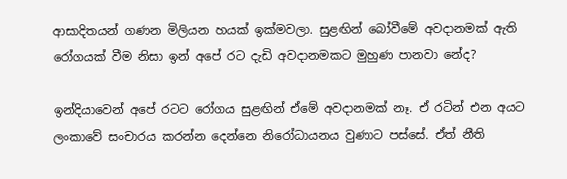ආසාදිතයන් ගණන මිලියන හයක් ඉක්මවලා. සුළඟින් බෝවීමේ අවදානමක් ඇති රෝගයක් වීම නිසා ඉන් අපේ රට දැඩි අවදානමකට මුහුණ පානවා නේද?

ඉන්දියාවෙන් අපේ රටට රෝගය සුළඟින් ඒමේ අවදානමක් නෑ. ඒ රටින් එන අයට ලංකාවේ සංචාරය කරන්න දෙන්නෙ නිරෝධායනය වුණාට පස්සේ. ඒත් නීති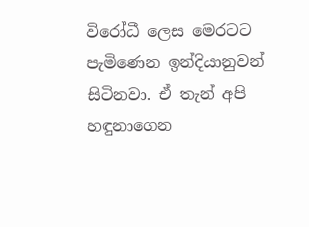විරෝධී ලෙස මෙරටට පැමිණෙන ඉන්දියානුවන් සිටිනවා. ඒ තැන් අපි හඳුනාගෙන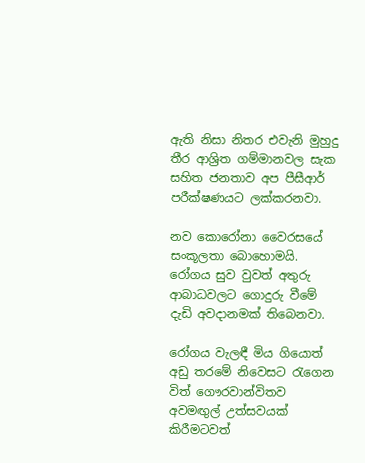ඇති නිසා නිතර එවැනි මුහුදු තීර ආශ්‍රිත ගම්මානවල සැක සහිත ජනතාව අප පීසීආර් පරීක්ෂණයට ලක්කරනවා.

නව කොරෝනා වෛරසයේ සංකූලතා බොහොමයි. රෝගය සුව වුවත් අතුරු ආබාධවලට ගොදුරු වීමේ දැඩි අවදානමක් තිබෙනවා.

රෝගය වැලඳී මිය ගියොත් අඩු තරමේ නිවෙසට රැගෙන විත් ගෞරවාන්විතව අවමඟුල් උත්සවයක් කිරීමටවත්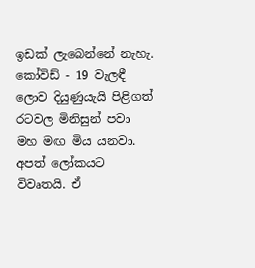ඉඩක් ලැබෙන්නේ නැහැ. කෝවිඩ් - 19 වැලඳී ලොව දියුණුයැයි පිළිගත් රටවල මිනිසුන් පවා මහ මඟ මිය යනවා. අපත් ලෝකයට විවෘතයි. ඒ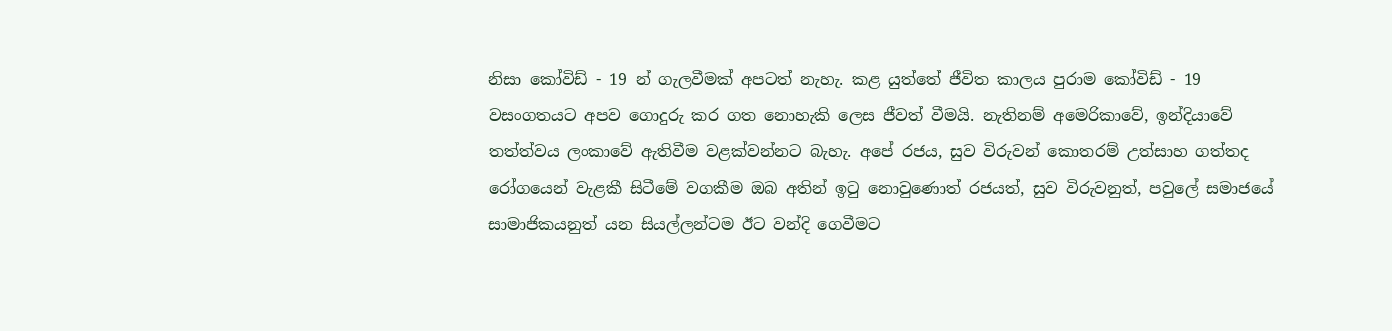නිසා කෝවිඩ් - 19 න් ගැලවීමක් අපටත් නැහැ. කළ යුත්තේ ජීවිත කාලය පුරාම කෝවිඩ් - 19 වසංගතයට අපව ගොදුරු කර ගත නොහැකි ලෙස ජීවත් වීමයි. නැතිනම් අමෙරිකාවේ, ඉන්දියාවේ තත්ත්වය ලංකාවේ ඇතිවීම වළක්වන්නට බැහැ. අපේ රජය, සුව විරුවන් කොතරම් උත්සාහ ගත්තද රෝගයෙන් වැළකී සිටීමේ වගකීම ඔබ අතින් ඉටු නොවුණොත් රජයත්, සුව විරුවනුත්, පවුලේ සමාජයේ සාමාජිකයනුත් යන සියල්ලන්ටම ඊට වන්දි ගෙවීමට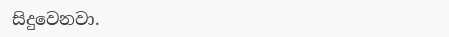සිදුවෙනවා.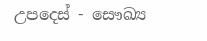උපදෙස් - සෞඛ්‍ය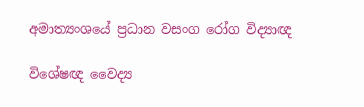අමාත්‍යංශයේ ප්‍රධාන වසංග රෝග විද්‍යාඥ

විශේෂඥ වෛද්‍ය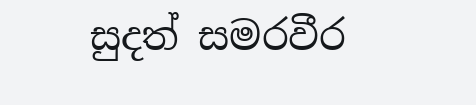සුදත් සමරවීර